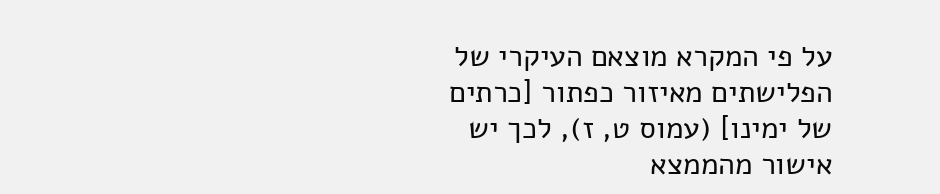על פי המקרא מוצאם העיקרי של הפלישתים מאיזור כפתור [כרתים של ימינו] (עמוס ט, ז), לכך יש אישור מהממצא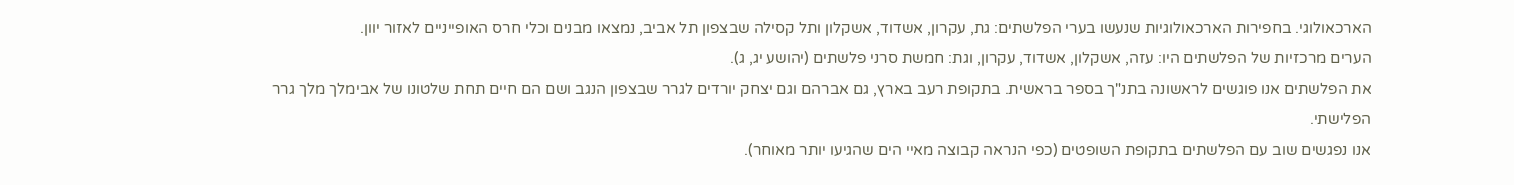הארכאולוגי. בחפירות הארכאולוגיות שנעשו בערי הפלשתים: גת, עקרון, אשדוד, אשקלון ותל קסילה שבצפון תל אביב, נמצאו מבנים וכלי חרס האופייניים לאזור יוון.
הערים מרכזיות של הפלשתים היו: עזה, אשקלון, אשדוד, עקרון, וגת: חמשת סרני פלשתים (יהושע יג, ג).
את הפלשתים אנו פוגשים לראשונה בתנ"ך בספר בראשית. בתקופת רעב בארץ, גם אברהם וגם יצחק יורדים לגרר שבצפון הנגב ושם הם חיים תחת שלטונו של אבימלך מלך גרר הפלישתי.
אנו נפגשים שוב עם הפלשתים בתקופת השופטים (כפי הנראה קבוצה מאיי הים שהגיעו יותר מאוחר).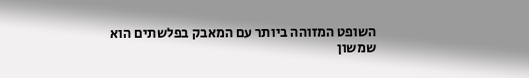השופט המזוהה ביותר עם המאבק בפלשתים הוא שמשון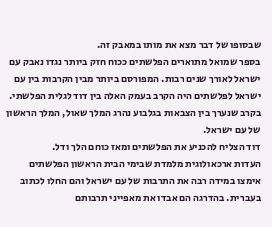שבסופו של דבר מצא את מותו במאבק זה.
בספר שמואל מתוארים הפלשתים ככוח חזק ביותר נגדו נאבק עם ישראל לאורך שנים רבות. המפורסם ביותר מבין הקרבות בין עם ישראל לפלשתים היה הקרב בעמק האלה בין דוד לגלית הפלשתי.
בקרב שנערך בין הצבאות בגלבוע נהרג המלך שאול, המלך הראשון של עם ישראל.
דוד הצליח להכניע את הפלשתים ומאז כוחם הלך ודל.
העדות ארכאולוגית מלמדת שבימי הבית הראשון הפלשתים אימצו במידה רבה את התרבות של עם ישראל והם החלו לכתוב בעברית. בהדרגה הם אבדו את מאפייני תרבותם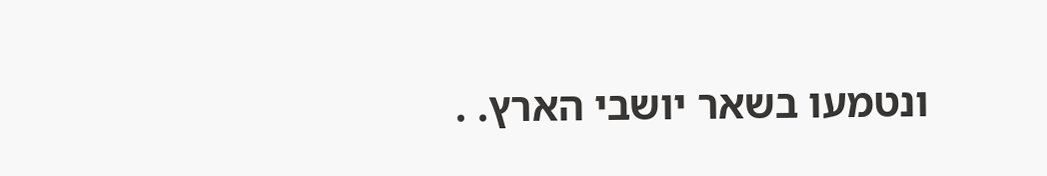ונטמעו בשאר יושבי הארץ. .